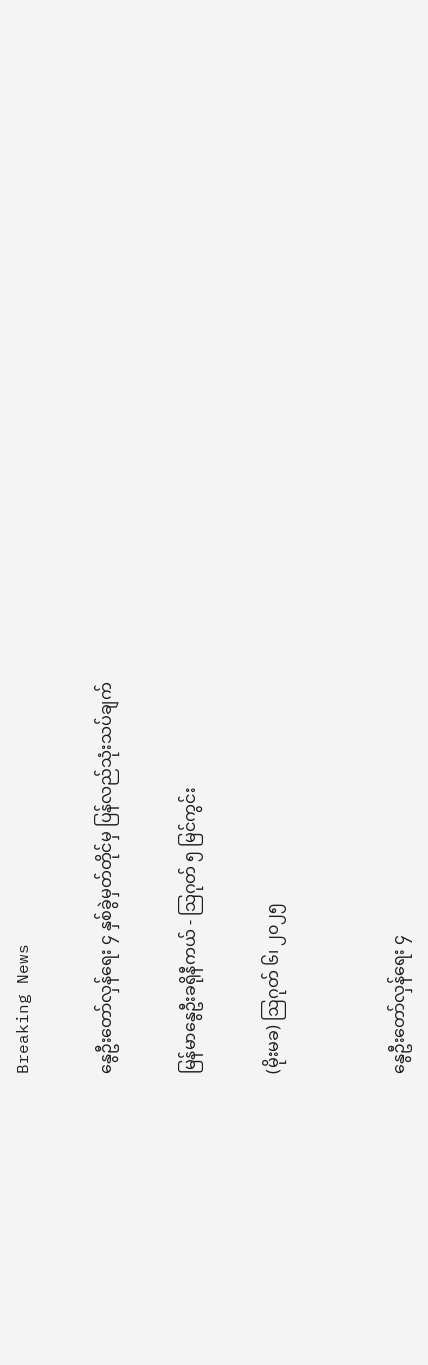Breaking News

နွေဦးတော်လှန်ရေး ၄ နှစ်ခွဲမှတ်တိုင်မှ ပြန်လည်သုံးသပ်ချက်

မြန်မာနွေဦးခရိုနီကယ် - သြဂုတ် ၅ မြင်ကွင်း

(မိုးမခ) ဩဂုတ် ၆၊ ၂၀၂၅


နွေဦးတော်လှန်ရေး ၄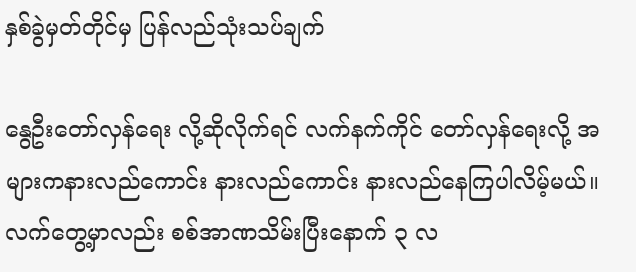နှစ်ခွဲမှတ်တိုင်မှ ပြန်လည်သုံးသပ်ချက်

နွေဦးတော်လှန်ရေး လို့ဆိုလိုက်ရင် လက်နက်ကိုင် တော်လှန်ရေးလို့ အများကနားလည်ကောင်း နားလည်ကောင်း နားလည်နေကြပါလိမ့်မယ်။ လက်တွေ့မှာလည်း စစ်အာဏသိမ်းပြီးနောက် ၃ လ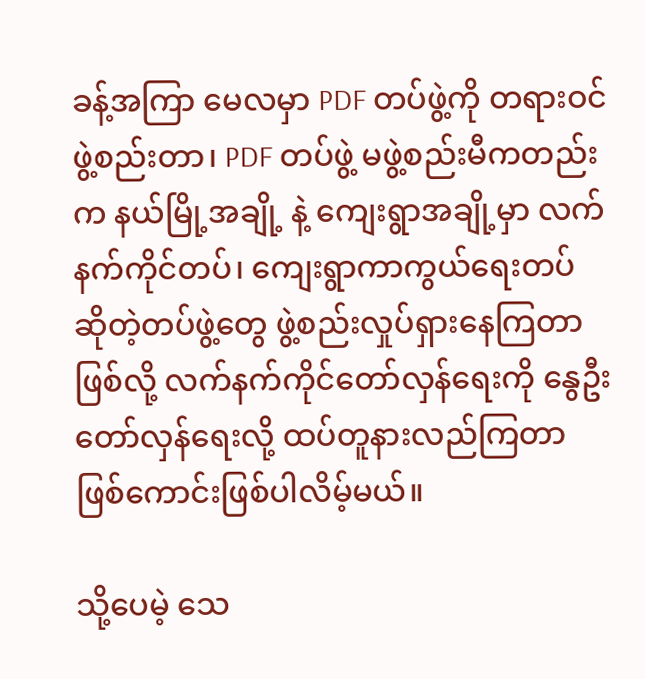ခန့်အကြာ မေလမှာ PDF တပ်ဖွဲ့ကို တရားဝင် ဖွဲ့စည်းတာ၊ PDF တပ်ဖွဲ့ မဖွဲ့စည်းမီကတည်းက နယ်မြို့အချို့ နဲ့ ကျေးရွာအချို့မှာ လက်နက်ကိုင်တပ်၊ ကျေးရွာကာကွယ်ရေးတပ် ဆိုတဲ့တပ်ဖွဲ့တွေ ဖွဲ့စည်းလှုပ်ရှားနေကြတာ ဖြစ်လို့ လက်နက်ကိုင်တော်လှန်ရေးကို နွေဦးတော်လှန်ရေးလို့ ထပ်တူနားလည်ကြတာ ဖြစ်ကောင်းဖြစ်ပါလိမ့်မယ်။

သို့ပေမဲ့ သေ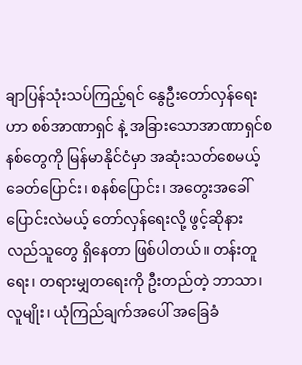ချာပြန်သုံးသပ်ကြည့်ရင် နွေဦးတော်လှန်ရေးဟာ စစ်အာဏာရှင် နဲ့ အခြားသောအာဏာရှင်စနစ်တွေကို မြန်မာနိုင်ငံမှာ အဆုံးသတ်စေမယ့် ခေတ်ပြောင်း၊ စနစ်ပြောင်း၊ အတွေးအခေါ် ပြောင်းလဲမယ့် တော်လှန်ရေးလို့ ဖွင့်ဆိုနားလည်သူတွေ ရှိနေတာ ဖြစ်ပါတယ်။ တန်းတူရေး၊ တရားမျှတရေးကို ဦးတည်တဲ့ ဘာသာ၊ လူမျိုး၊ ယုံကြည်ချက်အပေါ် အခြေခံ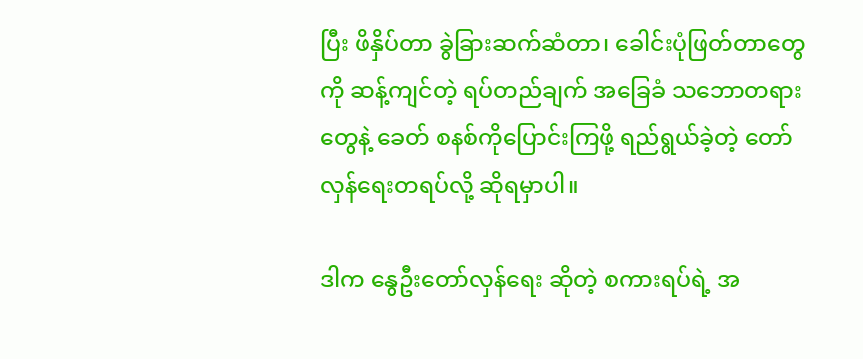ပြီး ဖိနှိပ်တာ ခွဲခြားဆက်ဆံတာ၊ ခေါင်းပုံဖြတ်တာတွေကို ဆန့်ကျင်တဲ့ ရပ်တည်ချက် အခြေခံ သဘောတရားတွေနဲ့ ခေတ် စနစ်ကိုပြောင်းကြဖို့ ရည်ရွယ်ခဲ့တဲ့ တော်လှန်ရေးတရပ်လို့ ဆိုရမှာပါ။

ဒါက နွေဦးတော်လှန်ရေး ဆိုတဲ့ စကားရပ်ရဲ့ အ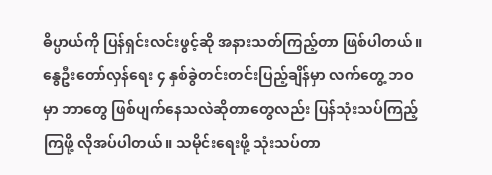ဓိပ္ပာယ်ကို ပြန်ရှင်းလင်းဖွင့်ဆို အနားသတ်ကြည့်တာ ဖြစ်ပါတယ်။ နွေဦးတော်လှန်ရေး ၄ နှစ်ခွဲတင်းတင်းပြည့်ချိန်မှာ လက်တွေ့ ဘဝမှာ ဘာတွေ ဖြစ်ပျက်နေသလဲဆိုတာတွေလည်း ပြန်သုံးသပ်ကြည့်ကြဖို့ လိုအပ်ပါတယ်။ သမိုင်းရေးဖို့ သုံးသပ်တာ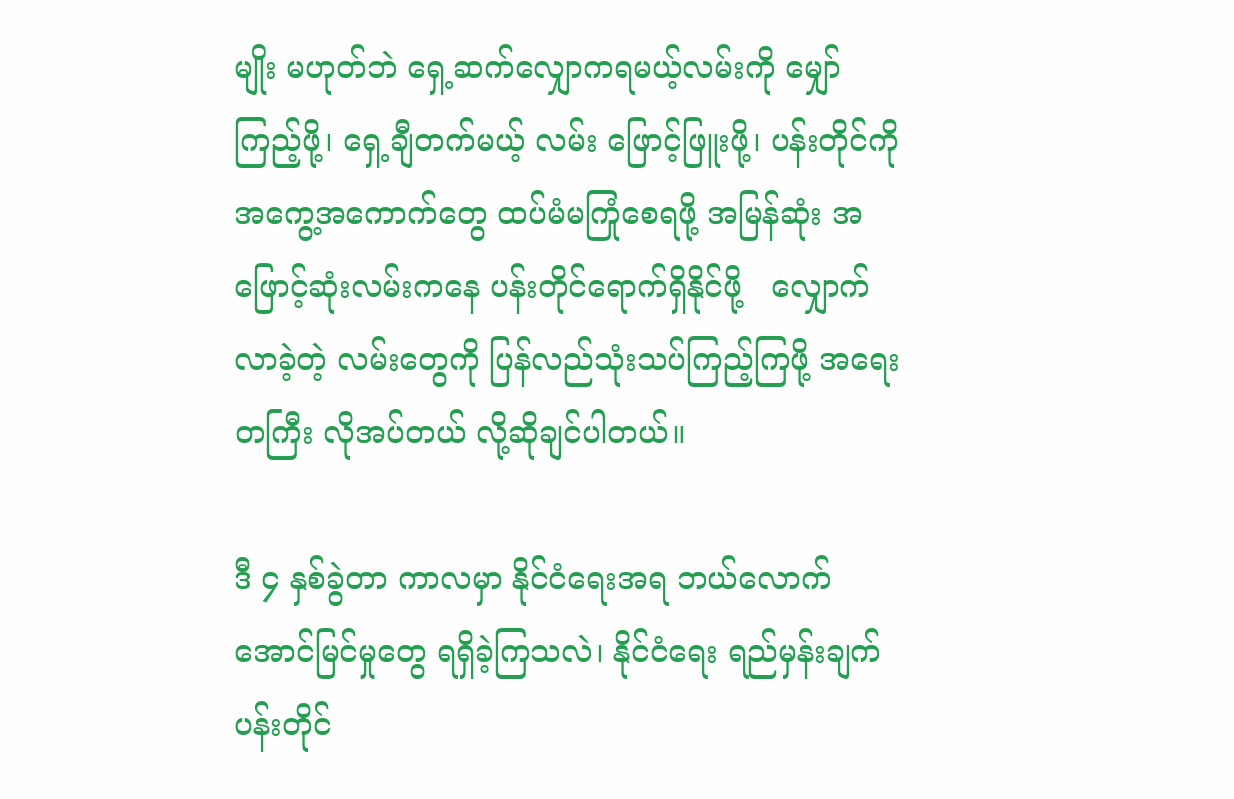မျိုး မဟုတ်ဘဲ ရှေ့ဆက်လျှောကရမယ့်လမ်းကို မျှော်ကြည့်ဖို့၊ ရှေ့ချီတက်မယ့် လမ်း ဖြောင့်ဖြူးဖို့၊ ပန်းတိုင်ကို အကွေ့အကောက်တွေ ထပ်မံမကြုံစေရဖို့ အမြန်ဆုံး အဖြောင့်ဆုံးလမ်းကနေ ပန်းတိုင်ရောက်ရှိနိုင်ဖို့   လျှောက်လာခဲ့တဲ့ လမ်းတွေကို ပြန်လည်သုံးသပ်ကြည့်ကြဖို့ အရေးတကြီး လိုအပ်တယ် လို့ဆိုချင်ပါတယ်။

ဒီ ၄ နှစ်ခွဲတာ ကာလမှာ နိုင်ငံရေးအရ ဘယ်လောက် အောင်မြင်မှုတွေ ရရှိခဲ့ကြသလဲ၊ နိုင်ငံရေး ရည်မှန်းချက် ပန်းတိုင်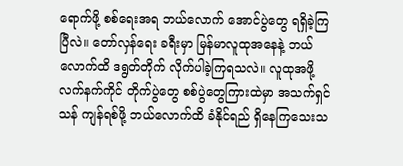ရောက်ဖို့ စစ်ရေးအရ ဘယ်လောက် အောင်ပွဲတွေ ရရှိခဲ့ကြပြီလဲ။ တော်လှန်ရေး ခရီးမှာ မြန်မာလူထုအနေနဲ့ ဘယ်လောက်ထိ ဒရွတ်တိုက် လိုက်ပါခဲ့ကြရသလဲ။ လူထုအဖို့ လက်နက်ကိုင် တိုက်ပွဲတွေ စစ်ပွဲတွေကြားထဲမှာ အသက်ရှင်သန် ကျန်ရစ်ဖို့ ဘယ်လောက်ထိ ခံနိုင်ရည် ရှိနေကြသေးသ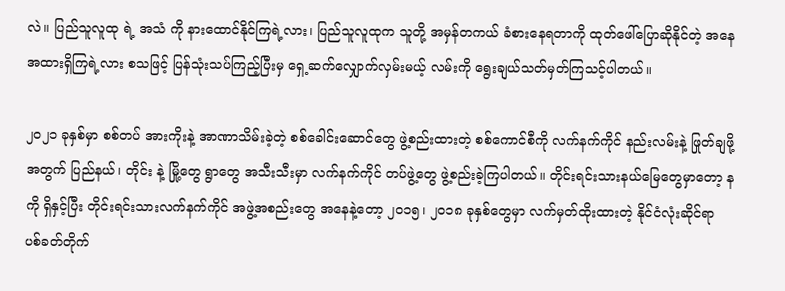လဲ။ ပြည်သူလူထု ရဲ့ အသံ ကို နားထောင်နိုင်ကြရဲ့လား၊ ပြည်သူလူထုက သူတို့ အမှန်တကယ် ခံစားနေရတာကို ထုတ်ဖေါ်ပြောဆိုနိုင်တဲ့ အနေအထားရှိကြရဲ့လား စသဖြင့် ပြန်သုံးသပ်ကြည့်ပြီးမှ ရှေ့ဆက်လျှောက်လှမ်းမယ့် လမ်းကို ရွေးချယ်သတ်မှတ်ကြသင့်ပါတယ်။

၂၀၂၁ ခုနှစ်မှာ စစ်တပ် အားကိုးနဲ့ အာဏာသိမ်းခဲ့တဲ့ စစ်ခေါင်းဆောင်တွေ ဖွဲ့စည်းထားတဲ့ စစ်ကောင်စီကို လက်နက်ကိုင် နည်းလမ်းနဲ့ ဖြုတ်ချဖို့အတွက် ပြည်နယ်၊ တိုင်း နဲ့ မြို့တွေ ရွာတွေ အသီးသီးမှာ လက်နက်ကိုင် တပ်ဖွဲ့တွေ ဖွဲ့စည်းခဲ့ကြပါတယ်။ တိုင်းရင်းသားနယ်မြေတွေမှာတော့ နကို ရှိနှင့်ပြီး တိုင်းရင်းသားလက်နက်ကိုင် အဖွဲ့အစည်းတွေ အနေနဲ့တော့ ၂၀၁၅၊ ၂၀၁၈ ခုနှစ်တွေမှာ လက်မှတ်ထိုးထားတဲ့ နိုင်ငံလုံးဆိုင်ရာ ပစ်ခတ်တိုက်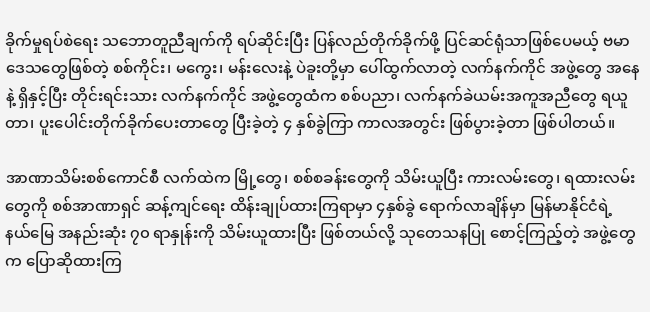ခိုက်မှုရပ်စဲရေး သဘောတူညီချက်ကို ရပ်ဆိုင်းပြီး ပြန်လည်တိုက်ခိုက်ဖို့ ပြင်ဆင်ရုံသာဖြစ်ပေမယ့် ဗမာဒေသတွေဖြစ်တဲ့ စစ်ကိုင်း၊ မကွေး၊ မန်းလေးနဲ့ ပဲခူးတို့မှာ ပေါ်ထွက်လာတဲ့ လက်နက်ကိုင် အဖွဲ့တွေ အနေနဲ့ ရှိနှင့်ပြီး တိုင်းရင်းသား လက်နက်ကိုင် အဖွဲ့တွေထံက စစ်ပညာ၊ လက်နက်ခဲယမ်းအကူအညီတွေ ရယူတာ၊ ပူးပေါင်းတိုက်ခိုက်ပေးတာတွေ ပြီးခဲ့တဲ့ ၄ နှစ်ခွဲကြာ ကာလအတွင်း ဖြစ်ပွားခဲ့တာ ဖြစ်ပါတယ်။

အာဏာသိမ်းစစ်ကောင်စီ လက်ထဲက မြို့တွေ၊ စစ်စခန်းတွေကို သိမ်းယူပြီး ကားလမ်းတွေ၊ ရထားလမ်းတွေကို စစ်အာဏာရှင် ဆန့်ကျင်ရေး ထိန်းချုပ်ထားကြရာမှာ ၄နှစ်ခွဲ ရောက်လာချိန်မှာ မြန်မာနိုင်ငံရဲ့  နယ်မြေ အနည်းဆုံး ၇၀ ရာနှုန်းကို သိမ်းယူထားပြီး ဖြစ်တယ်လို့ သုတေသနပြု စောင့်ကြည့်တဲ့ အဖွဲ့တွေက ပြောဆိုထားကြ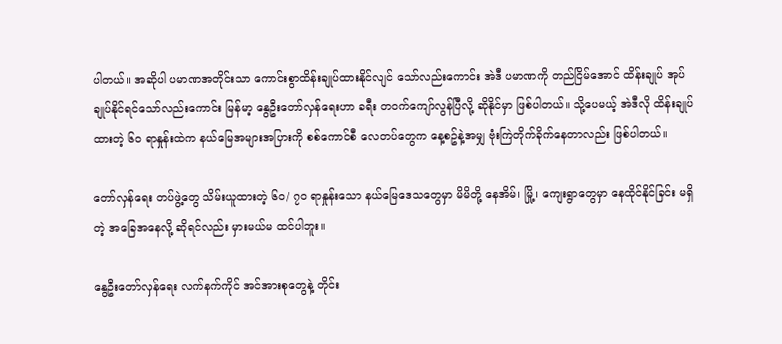ပါတယ်။ အဆိုပါ ပမာဏအတိုင်းသာ ကောင်းစွာထိန်းချုပ်ထားနိုင်လျင် သော်လည်းကောင်း အဲဒီ ပမာဏကို တည်ငြိမ်အောင် ထိန်းချုပ် အုပ်ချုပ်နိုင်ရင်သော်လည်းကောင်း မြန်မာ့ နွေဦးတော်လှန်ရေးဟာ ခရီး တဝက်ကျော်လွန်ပြီလို့ ဆိုနိုင်မှာ ဖြစ်ပါတယ်။ သို့ပေမယ့် အဲဒီလို ထိန်းချုပ်ထားတဲ့ ၆၀ ရာနှုန်းထဲက နယ်မြေအများအပြားကို စစ်ကောင်စီ လေတပ်တွေက နေ့စဥ်နဲ့အမျှ ဗုံးကြဲတိုက်ခိုက်နေတာလည်း ဖြစ်ပါတယ်။

တော်လှန်ရေး တပ်ဖွဲ့တွေ သိမ်းယူထားတဲ့ ၆၀/ ၇၀ ရာနှုန်းသော နယ်မြေဒေသတွေမှာ မိမိတို့ နေအိမ်၊ မြို့၊ ကျေးရွာတွေမှာ နေထိုင်နိုင်ခြင်း မရှိတဲ့ အခြေအနေလို့ ဆိုရင်လည်း မှားမယ်မ ထင်ပါဘူး။

နွေဦးတော်လှန်ရေး လက်နက်ကိုင် အင်အားစုတွေနဲ့ တိုင်း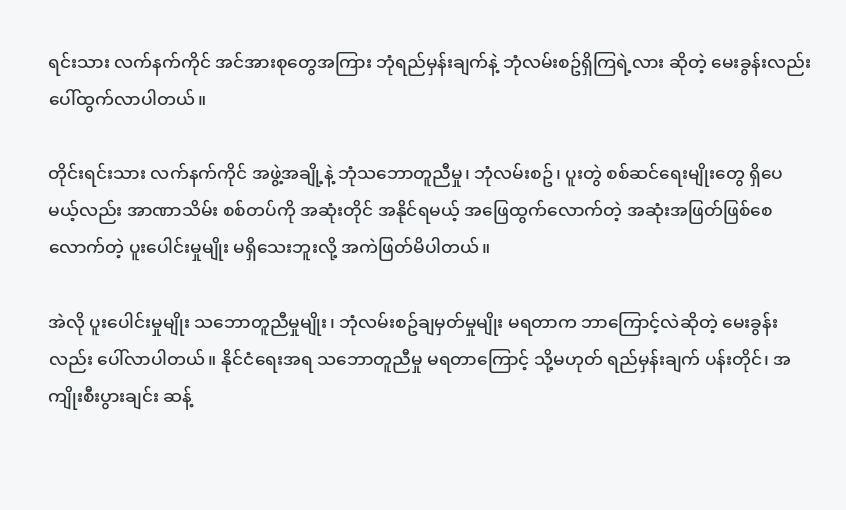ရင်းသား လက်နက်ကိုင် အင်အားစုတွေအကြား ဘုံရည်မှန်းချက်နဲ့ ဘုံလမ်းစဥ်ရှိကြရဲ့လား ဆိုတဲ့ မေးခွန်းလည်း ပေါ်ထွက်လာပါတယ်။

တိုင်းရင်းသား လက်နက်ကိုင် အဖွဲ့အချို့နဲ့ ဘုံသဘောတူညီမှု၊ ဘုံလမ်းစဥ်၊ ပူးတွဲ စစ်ဆင်ရေးမျိုးတွေ ရှိပေမယ့်လည်း အာဏာသိမ်း စစ်တပ်ကို အဆုံးတိုင် အနိုင်ရမယ့် အဖြေထွက်လောက်တဲ့ အဆုံးအဖြတ်ဖြစ်စေလောက်တဲ့ ပူးပေါင်းမှုမျိုး မရှိသေးဘူးလို့ အကဲဖြတ်မိပါတယ်။

အဲလို ပူးပေါင်းမှုမျိုး သဘောတူညီမှုမျိုး၊ ဘုံလမ်းစဥ်ချမှတ်မှုမျိုး မရတာက ဘာကြောင့်လဲဆိုတဲ့ မေးခွန်းလည်း ပေါ်လာပါတယ်။ နိုင်ငံရေးအရ သဘောတူညီမှု မရတာကြောင့် သို့မဟုတ် ရည်မှန်းချက် ပန်းတိုင်၊ အကျိုးစီးပွားချင်း ဆန့်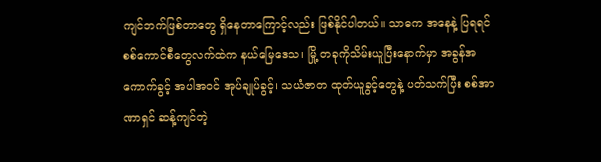ကျင်ဘက်ဖြစ်တာတွေ ရှိနေတာကြောင့်လည်း ဖြစ်နိုင်ပါတယ်။ သာဓက အနေနဲ့ ပြရရင် စစ်ကောင်စီတွေလက်ထဲက နယ်မြေဒေသ၊ မြို့ တခုကိုသိမ်းယူပြီးနောက်မှာ အခွန်အကောက်ခွင့် အပါအဝင် အုပ်ချုပ်ခွင့်၊ သယံဇာတ ထုတ်ယူခွင့်တွေနဲ့ ပတ်သက်ပြီး စစ်အာဏာရှင် ဆန့်ကျင်တဲ့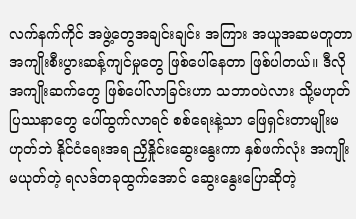လက်နက်ကိုင် အဖွဲ့တွေအချင်းချင်း အကြား အယူအဆမတူတာ အကျိုးစီးပွားဆန့်ကျင်မှုတွေ ဖြစ်ပေါ်နေတာ ဖြစ်ပါတယ်။ ဒီလို အကျိုးဆက်တွေ ဖြစ်ပေါ်လာခြင်းဟာ သဘာဝပဲလား သို့မဟုတ် ပြဿနာတွေ ပေါ်ထွက်လာရင် စစ်ရေးနဲ့သာ ဖြေရှင်းတာမျိုးမဟုတ်ဘဲ နိုင်ငံရေးအရ ညှိနှိုင်းဆွေးနွေးကာ နှစ်ဖက်လုံး အကျိုးမယုတ်တဲ့ ရလဒ်တခုထွက်အောင် ဆွေးနွေးပြောဆိုတဲ့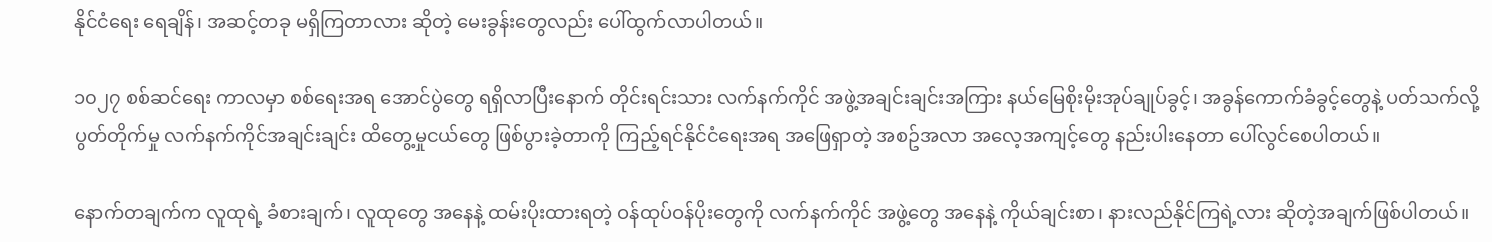နိုင်ငံရေး ရေချိန်၊ အဆင့်တခု မရှိကြတာလား ဆိုတဲ့ မေးခွန်းတွေလည်း ပေါ်ထွက်လာပါတယ်။

၁၀၂၇ စစ်ဆင်ရေး ကာလမှာ စစ်ရေးအရ အောင်ပွဲတွေ ရရှိလာပြီးနောက် တိုင်းရင်းသား လက်နက်ကိုင် အဖွဲ့အချင်းချင်းအကြား နယ်မြေစိုးမိုးအုပ်ချုပ်ခွင့်၊ အခွန်ကောက်ခံခွင့်တွေနဲ့ ပတ်သက်လို့ ပွတ်တိုက်မှု လက်နက်ကိုင်အချင်းချင်း ထိတွေ့မှုငယ်တွေ ဖြစ်ပွားခဲ့တာကို ကြည့်ရင်နိုင်ငံရေးအရ အဖြေရှာတဲ့ အစဥ်အလာ အလေ့အကျင့်တွေ နည်းပါးနေတာ ပေါ်လွင်စေပါတယ်။

နောက်တချက်က လူထုရဲ့ ခံစားချက်၊ လူထုတွေ အနေနဲ့ ထမ်းပိုးထားရတဲ့ ဝန်ထုပ်ဝန်ပိုးတွေကို လက်နက်ကိုင် အဖွဲ့တွေ အနေနဲ့ ကိုယ်ချင်းစာ၊ နားလည်နိုင်ကြရဲ့လား ဆိုတဲ့အချက်ဖြစ်ပါတယ်။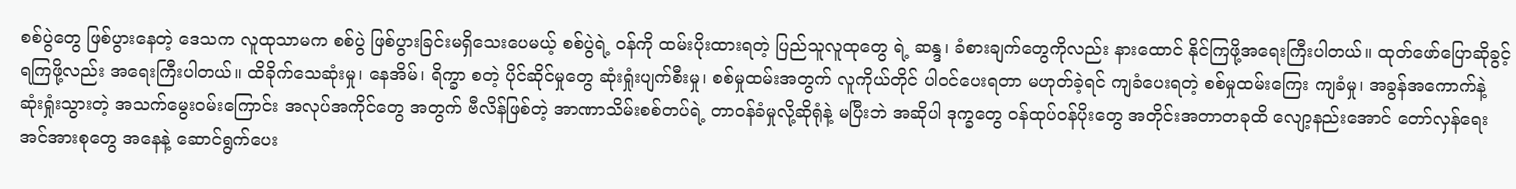စစ်ပွဲတွေ ဖြစ်ပွားနေတဲ့ ဒေသက လူထုသာမက စစ်ပွဲ ဖြစ်ပွားခြင်းမရှိသေးပေမယ့် စစ်ပွဲရဲ့ ဝန်ကို ထမ်းပိုးထားရတဲ့ ပြည်သူလူထုတွေ ရဲ့ ဆန္ဒ၊ ခံစားချက်တွေကိုလည်း နားထောင် နိုင်ကြဖို့အရေးကြီးပါတယ်။ ထုတ်ဖော်ပြောဆိုခွင့် ရကြဖို့လည်း အရေးကြီးပါတယ်။ ထိခိုက်သေဆုံးမှု၊ နေအိမ်၊ ရိက္ခာ စတဲ့ ပိုင်ဆိုင်မှုတွေ ဆုံးရှုံးပျက်စီးမှု၊ စစ်မှုထမ်းအတွက် လူကိုယ်တိုင် ပါဝင်ပေးရတာ မဟုတ်ခဲ့ရင် ကျခံပေးရတဲ့ စစ်မှုထမ်းကြေး ကျခံမှု၊ အခွန်အကောက်နဲ့ ဆုံးရှုံးသွားတဲ့ အသက်မွေးဝမ်းကြောင်း အလုပ်အကိုင်တွေ အတွက် ဗီလိန်ဖြစ်တဲ့ အာဏာသိမ်းစစ်တပ်ရဲ့ တာဝန်ခံမှုလို့ဆိုရုံနဲ့ မပြီးဘဲ အဆိုပါ ဒုက္ခတွေ ဝန်ထုပ်ဝန်ပိုးတွေ အတိုင်းအတာတခုထိ လျော့နည်းအောင် တော်လှန်ရေးအင်အားစုတွေ အနေနဲ့ ဆောင်ရွက်ပေး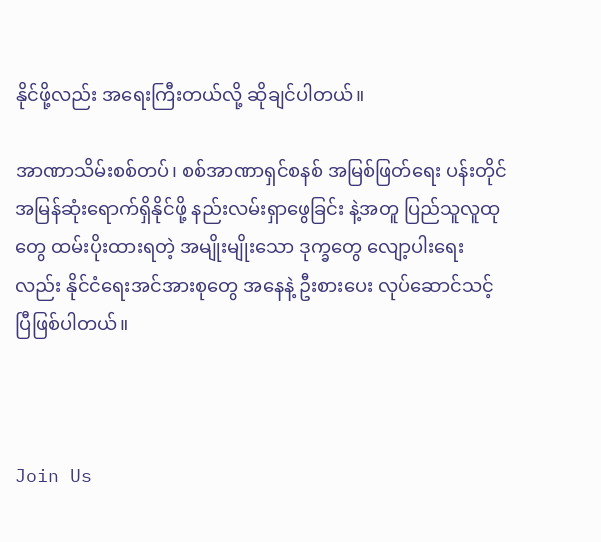နိုင်ဖို့လည်း အရေးကြီးတယ်လို့ ဆိုချင်ပါတယ်။

အာဏာသိမ်းစစ်တပ်၊ စစ်အာဏာရှင်စနစ် အမြစ်ဖြတ်ရေး ပန်းတိုင် အမြန်ဆုံးရောက်ရှိနိုင်ဖို့ နည်းလမ်းရှာဖွေခြင်း နဲ့အတူ ပြည်သူလူထုတွေ ထမ်းပိုးထားရတဲ့ အမျိုးမျိုးသော ဒုက္ခတွေ လျော့ပါးရေးလည်း နိုင်ငံရေးအင်အားစုတွေ အနေနဲ့ ဦးစားပေး လုပ်ဆောင်သင့်ပြီဖြစ်ပါတယ်။



Join Us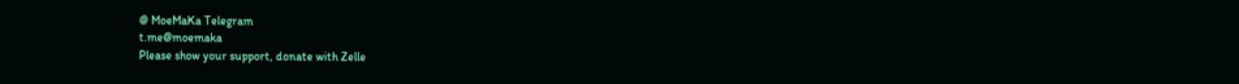@ MoeMaKa Telegram
t.me@moemaka
Please show your support, donate with Zelle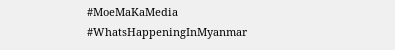#MoeMaKaMedia
#WhatsHappeningInMyanmar